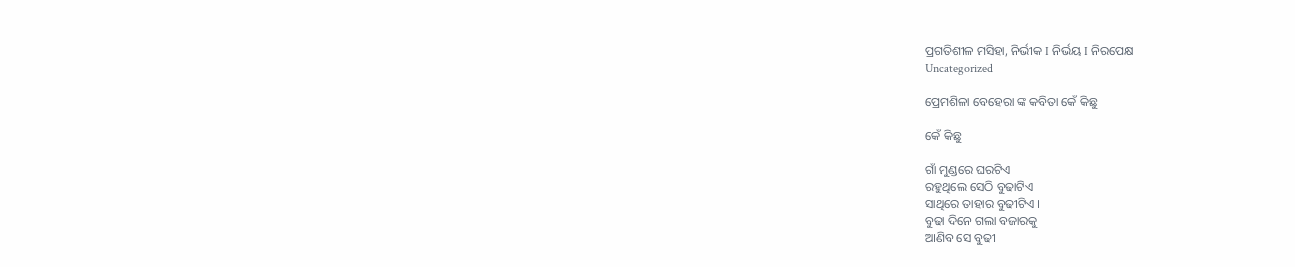ପ୍ରଗତିଶୀଳ ମସିହା, ନିର୍ଭୀକ I ନିର୍ଭୟ I ନିରପେକ୍ଷ
Uncategorized

ପ୍ରେମଶିଳା ବେହେରା ଙ୍କ କବିତା କେଁ କିଛୁ

କେଁ କିଛୁ

ଗାଁ ମୁଣ୍ଡରେ ଘରଟିଏ
ରହୁଥିଲେ ସେଠି ବୁଢାଟିଏ
ସାଥିରେ ତାହାର ବୁଢୀଟିଏ ।
ବୁଢା ଦିନେ ଗଲା ବଜାରକୁ
ଆଣିବ ସେ ବୁଢୀ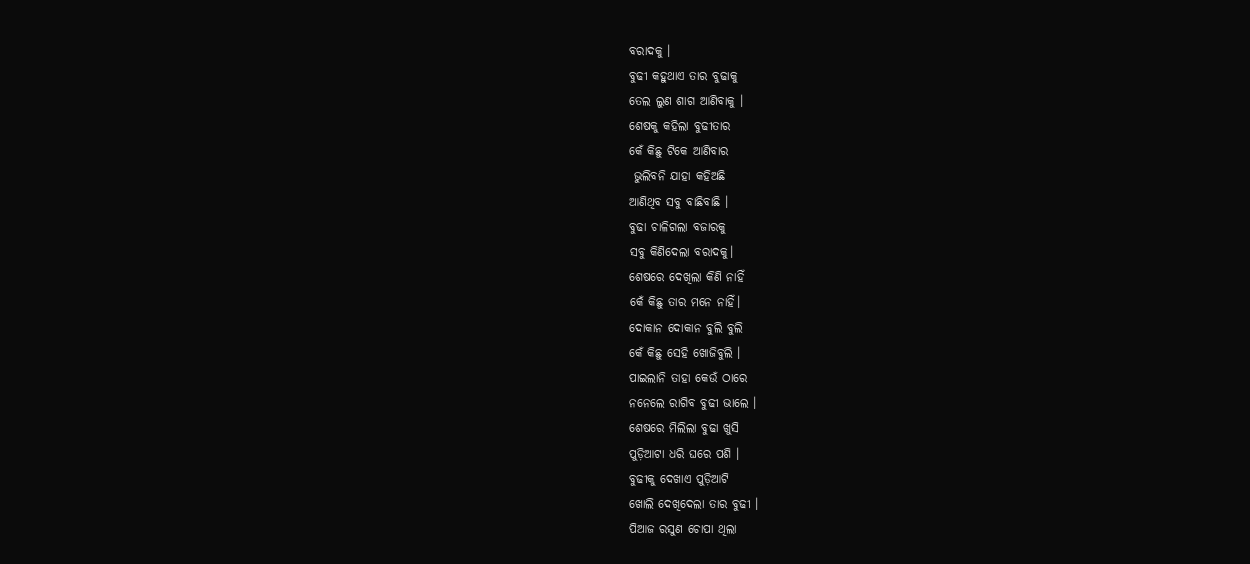ବରାଦକୁ ।
ବୁଢୀ କହୁଥାଏ ତାର ବୁଢାକୁ
ତେଲ ଲୁଣ ଶାଗ ଆଣିବାକୁ ।
ଶେଷକୁ କହିଲା ବୁଢୀତାର
କେଁ କିଛୁ ଟିକେ ଆଣିବାର
 ଭୁଲିବନି ଯାହା କହିଅଛି
ଆଣିଥିବ ସବୁ ବାଛିବାଛି ।
ବୁଢା ଚାଳିଗଲା ବଜାରକୁ
ସବୁ କିଣିଦେଲା ବରାଦକୁ।
ଶେଷରେ ଦେଖିଲା କିଣି ନାହିଁ
କେଁ କିଛୁ ତାର ମନେ ନାହିଁ।
ଦୋକାନ ଦୋକାନ ବୁଲି ବୁଲି
କେଁ କିଛୁ ସେହି ଖୋଜିବୁଲି ।
ପାଇଲାନି ତାହା କେଉଁ ଠାରେ
ନନେଲେ ରାଗିବ ବୁଢୀ ଭାଲେ ।
ଶେଷରେ ମିଲିଲା ବୁଢା ଖୁସି
ପୁଡ଼ିଆଟା ଧରି ଘରେ ପଶି ।
ବୁଢୀକୁ ଦେଖାଏ ପୁଡ଼ିଆଟି
ଖୋଲି ଦେଖିଦେଲା ତାର ବୁଢୀ ।
ପିଆଜ ରସୁଣ ଚୋପା ଥିଲା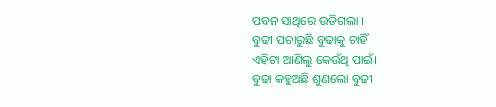ପବନ ସାଥିରେ ଉଡିଗଲା ।
ବୁଢୀ ପଚାରୁଛି ବୁଢାକୁ ଚାହିଁ
ଏହିଟା ଆଣିଲୁ କେଉଁଥି ପାଇଁ।
ବୁଢା କହୁଅଛି ଶୁଣଲୋ ବୁଢୀ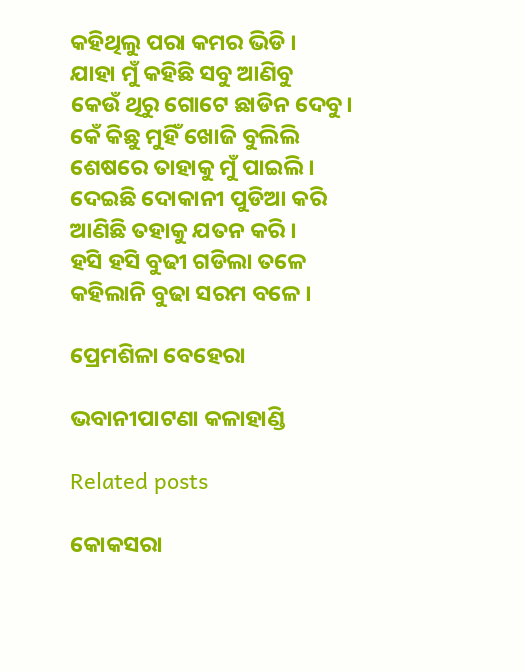କହିଥିଲୁ ପରା କମର ଭିଡି ।
ଯାହା ମୁଁ କହିଛି ସବୁ ଆଣିବୁ
କେଉଁ ଥିରୁ ଗୋଟେ ଛାଡିନ ଦେବୁ।
କେଁ କିଛୁ ମୁହିଁ ଖୋଜି ବୁଲିଲି
ଶେଷରେ ତାହାକୁ ମୁଁ ପାଇଲି ।
ଦେଇଛି ଦୋକାନୀ ପୁଡିଆ କରି
ଆଣିଛି ତହାକୁ ଯତନ କରି ।
ହସି ହସି ବୁଢୀ ଗଡିଲା ତଳେ
କହିଲାନି ବୁଢା‌ ସରମ ବଳେ ।

ପ୍ରେମଶିଳା ବେହେରା

ଭବାନୀପାଟଣା କଳାହାଣ୍ଡି

Related posts

କୋକସରା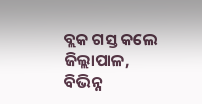ବ୍ଲକ ଗସ୍ତ କଲେ ଜିଲ୍ଲାପାଳ, ବିଭିନ୍ନ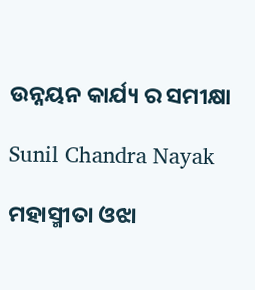ଉନ୍ନୟନ କାର୍ଯ୍ୟ ର ସମୀକ୍ଷା

Sunil Chandra Nayak

ମହାସ୍ମୀତା ଓଝା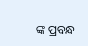ଙ୍କ ପ୍ରବନ୍ଧ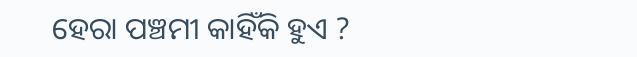ହେରା ପଞ୍ଚମୀ କାହିଁକି ହୁଏ ?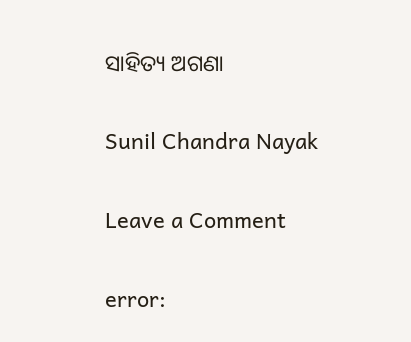ସାହିତ୍ୟ ଅଗଣା

Sunil Chandra Nayak

Leave a Comment

error: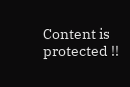Content is protected !!